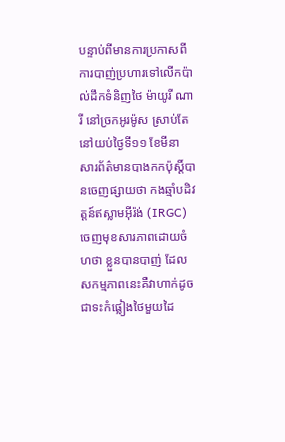បន្ទាប់ពីមានការប្រកាសពីការបាញ់ប្រហារទៅលើកប៉ាល់ដឹកទំនិញថៃ ម៉ាយូរី ណារី នៅច្រកអូរម៉ូស ស្រាប់តែនៅយប់ថ្ងៃទី១១ ខែមីនា សារព័ត៌មានបាងកកប៉ុស្តិ៍បានចេញផ្សាយថា កងឆ្មាំបដិវត្តន៍ឥស្លាមអ៊ីរ៉ង់ (IRGC) ចេញមុខសារភាពដោយចំហថា ខ្លួនបានបាញ់ ដែលសកម្មភាពនេះគឺវាហាក់ដូចជាទះកំផ្លៀងថៃមួយដៃ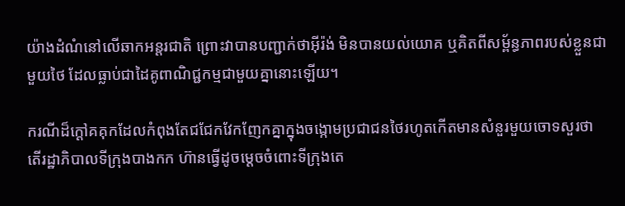យ៉ាងដំណំនៅលើឆាកអន្តរជាតិ ព្រោះវាបានបញ្ជាក់ថាអ៊ីរ៉ង់ មិនបានយល់យោគ ឬគិតពីសម្ព័ន្ធភាពរបស់ខ្លួនជាមួយថៃ ដែលធ្លាប់ជាដៃគូពាណិជ្ជកម្មជាមួយគ្នានោះឡើយ។

ករណីដ៏ក្ដៅគគុកដែលកំពុងតែជជែកវែកញែកគ្នាក្នុងចង្កោមប្រជាជនថៃរហូតកើតមានសំនួរមួយចោទសួរថា តើរដ្ឋាភិបាលទីក្រុងបាងកក ហ៊ានធ្វើដូចម្ដេចចំពោះទីក្រុងតេ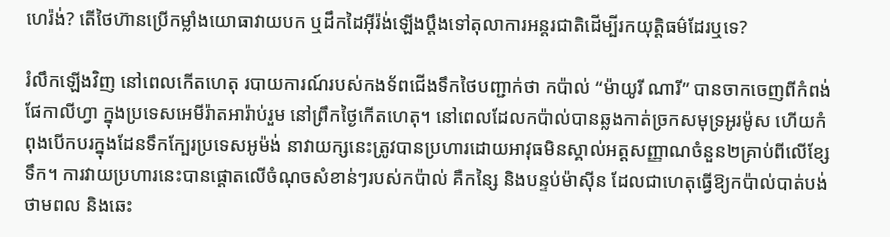ហេរ៉ង់? តើថៃហ៊ានប្រើកម្លាំងយោធាវាយបក ឬដឹកដៃអ៊ីរ៉ង់ឡើងប្ដឹងទៅតុលាការអន្តរជាតិដើម្បីរកយុត្តិធម៌ដែរឬទេ?

រំលឹកឡើងវិញ នៅពេលកើតហេតុ របាយការណ៍របស់កងទ័ពជើងទឹកថៃបញ្ជាក់ថា កប៉ាល់ “ម៉ាយូរី ណារី” បានចាកចេញពីកំពង់ផែកាលីហ្វា ក្នុងប្រទេសអេមីរ៉ាតអារ៉ាប់រួម នៅព្រឹកថ្ងៃកើតហេតុ។ នៅពេលដែលកប៉ាល់បានឆ្លងកាត់ច្រកសមុទ្រអូរម៉ូស ហើយកំពុងបើកបរក្នុងដែនទឹកក្បែរប្រទេសអូម៉ង់ នាវាយក្សនេះត្រូវបានប្រហារដោយអាវុធមិនស្គាល់អត្តសញ្ញាណចំនួន២គ្រាប់ពីលើខ្សែទឹក។ ការវាយប្រហារនេះបានផ្ដោតលើចំណុចសំខាន់ៗរបស់កប៉ាល់ គឺកន្សៃ និងបន្ទប់ម៉ាស៊ីន ដែលជាហេតុធ្វើឱ្យកប៉ាល់បាត់បង់ថាមពល និងឆេះ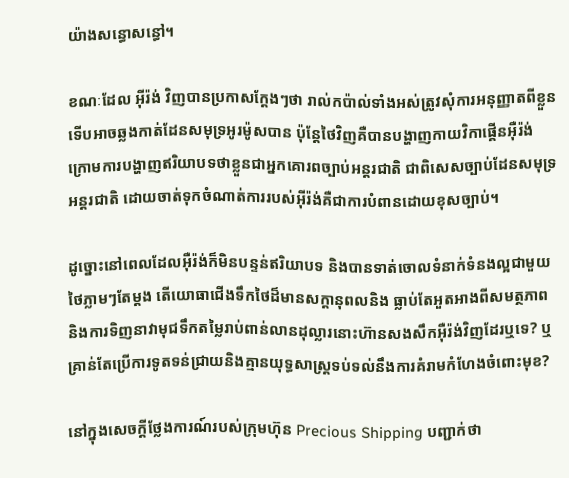យ៉ាងសន្ធោសន្ធៅ។

ខណៈដែល អ៊ីរ៉ង់ វិញបានប្រកាសក្ដែងៗថា រាល់កប៉ាល់ទាំងអស់ត្រូវសុំការអនុញ្ញាតពីខ្លួន ទើបអាចឆ្លងកាត់ដែនសមុទ្រអូរម៉ូសបាន ប៉ុន្តែថៃវិញគឺបានបង្ហាញកាយវិកាផ្គើនអ៊ឺរ៉ង់ ក្រោមការបង្ហាញឥរិយាបទថាខ្លួនជាអ្នកគោរពច្បាប់អន្តរជាតិ ជាពិសេសច្បាប់ដែនសមុទ្រអន្តរជាតិ ដោយចាត់ទុកចំណាត់ការរបស់អ៊ីរ៉ង់គឺជាការបំពានដោយខុសច្បាប់។

ដូច្នោះនៅពេលដែលអ៊ឺរ៉ង់ក៏មិនបន្ទន់ឥរិយាបទ និងបានទាត់ចោលទំនាក់ទំនងល្អជាមួយថៃភ្លាមៗតែម្ដង តើយោធាជើងទឹកថៃដ៏មានសក្ដានុពលនិង ធ្លាប់តែអួតអាងពីសមត្ថភាព និងការទិញនាវាមុជទឹកតម្លៃរាប់ពាន់លានដុល្លារនោះហ៊ានសងសឹកអ៊ឺរ៉ង់វិញដែរឬទេ? ឬ គ្រាន់តែប្រើការទូតទន់ជ្រាយនិងគ្មានយុទ្ធសាស្ត្រទប់ទល់នឹងការគំរាមកំហែងចំពោះមុខ?

នៅក្នុងសេចក្ដីថ្លែងការណ៍របស់ក្រុមហ៊ុន Precious Shipping បញ្ជាក់ថា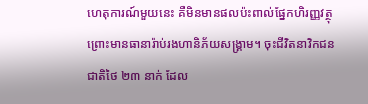ហេតុការណ៍មួយនេះ គឺមិនមានផលប៉ះពាល់ផ្នែកហិរញ្ញវត្ថុ ព្រោះមានធានារ៉ាប់រងហានិភ័យសង្គ្រាម។ ចុះជីវិតនាវិកជនជាតិថៃ ២៣ នាក់ ដែល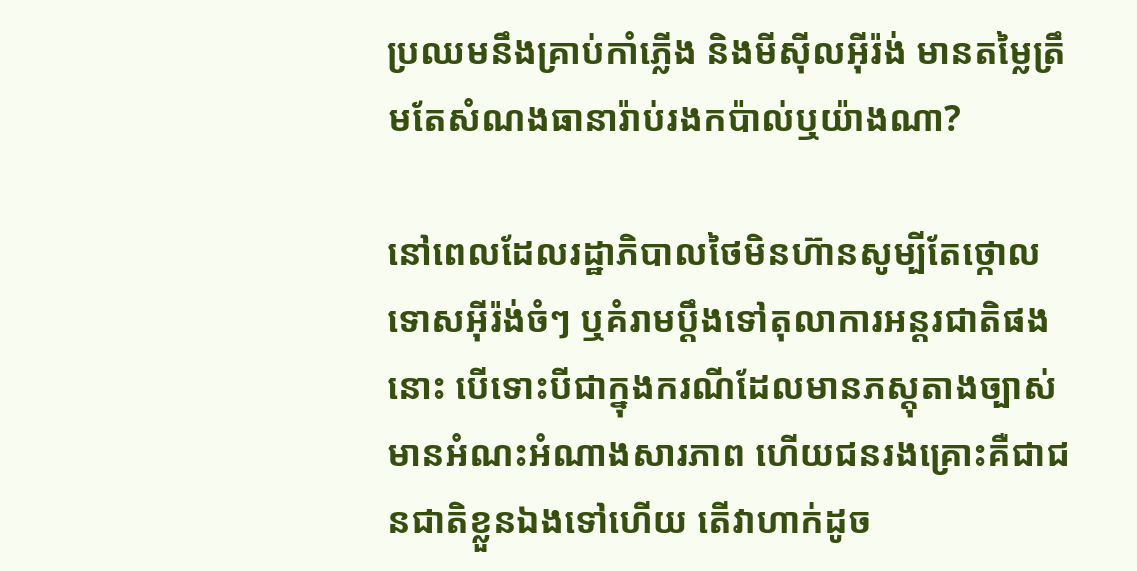ប្រឈមនឹងគ្រាប់កាំភ្លើង និងមីស៊ីលអុីរ៉ង់ មានតម្លៃត្រឹមតែសំណងធានារ៉ាប់រងកប៉ាល់ឬយ៉ាងណា?

នៅពេលដែលរដ្ឋាភិបាលថៃមិនហ៊ានសូម្បីតែថ្កោលទោសអុីរ៉ង់ចំៗ ឬគំរាមប្ដឹងទៅតុលាការអន្តរជាតិផងនោះ បើទោះបីជាក្នុងករណីដែលមានភស្តុតាងច្បាស់ មានអំណះអំណាងសារភាព ហើយជនរងគ្រោះគឺជាជនជាតិខ្លួនឯងទៅហើយ តើវាហាក់ដូច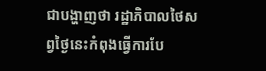ជាបង្ហាញថា រដ្ឋាភិបាលថៃសព្វថ្ងៃនេះកំពុងធ្វើការបែ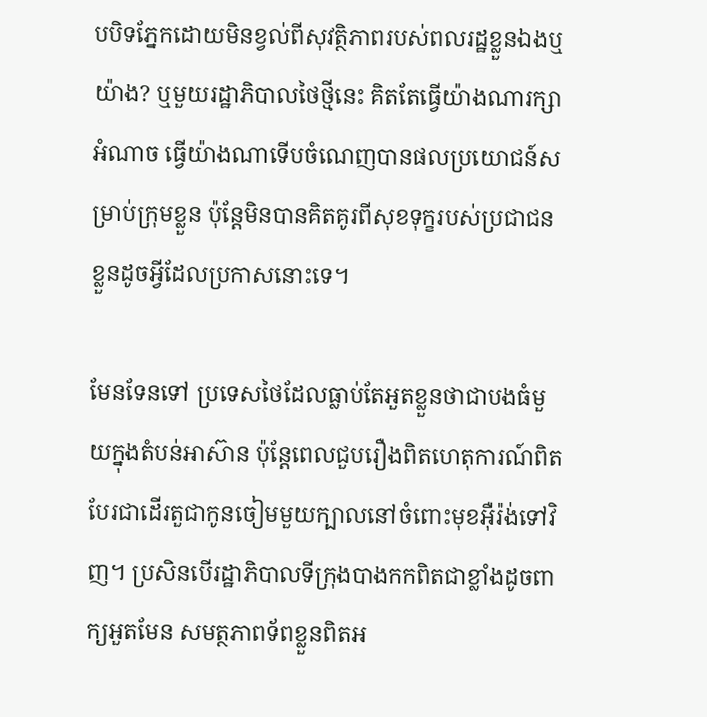បបិទភ្នែកដោយមិនខ្វល់ពីសុវត្ថិភាពរបស់ពលរដ្ឋខ្លួនឯងឬយ៉ាង? ឬមួយរដ្ឋាភិបាលថៃថ្មីនេះ គិតតែធ្វើយ៉ាងណារក្សាអំណាច ធ្វើយ៉ាងណាទើបចំណេញបានផលប្រយោជន៍សម្រាប់ក្រុមខ្លួន ប៉ុន្តែមិនបានគិតគូរពីសុខទុក្ខរបស់ប្រជាជនខ្លួនដូចអ្វីដែលប្រកាសនោះទេ។

មែនទែនទៅ ប្រទេសថៃដែលធ្លាប់តែអួតខ្លួនថាជាបងធំមួយក្នុងតំបន់អាស៊ាន ប៉ុន្តែពេលជួបរឿងពិតហេតុការណ៍ពិត បែរជាដើរតួជាកូនចៀមមួយក្បាលនៅចំពោះមុខអ៊ឺរ៉ង់ទៅវិញ។ ប្រសិនបើរដ្ឋាភិបាលទីក្រុងបាងកកពិតជាខ្លាំងដូចពាក្យអួតមែន សមត្ថភាពទ័ពខ្លួនពិតអ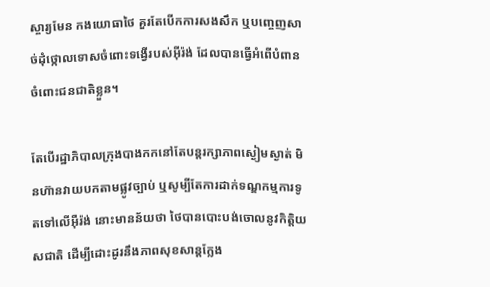ស្ចារ្យមែន កងយោធាថៃ គួរតែបើកការសងសឹក ឬបញ្ចេញសាច់ដុំថ្កោលទោសចំពោះទង្វើរបស់អ៊ីរ៉ង់ ដែលបានធ្វើអំពើបំពានចំពោះជនជាតិខ្លួន។

តែបើរដ្ឋាភិបាលក្រុងបាងកកនៅតែបន្តរក្សាភាពស្ងៀមស្ងាត់ មិនហ៊ានវាយបកតាមផ្លូវច្បាប់ ឬសូម្បីតែការដាក់ទណ្ឌកម្មការទូតទៅលើអ៊ឺរ៉ង់ នោះមានន័យថា ថៃបានបោះបង់ចោលនូវកិត្តិយសជាតិ ដើម្បីដោះដូរនឹងភាពសុខសាន្តក្លែង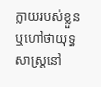ក្លាយរបស់ខ្លួន ឬហៅថាយុទ្ធសាស្ត្រនៅ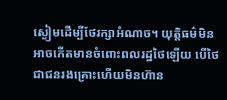ស្ងៀមដើម្បីថែរក្សាអំណាច។ យុត្តិធម៌មិនអាចកើតមានចំពោះពលរដ្ឋថៃឡើយ បើថៃជាជនរងគ្រោះហើយមិនហ៊ាន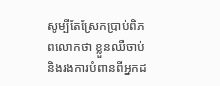សូម្បីតែស្រែកប្រាប់ពិភពលោកថា ខ្លួនឈឺចាប់ និងរងការបំពានពីអ្នកដ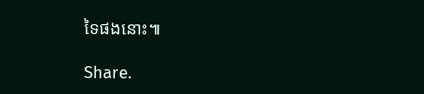ទៃផងនោះ៕

Share.